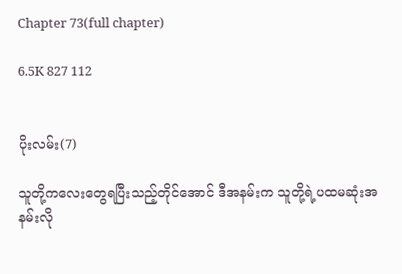Chapter 73(full chapter)

6.5K 827 112


ပိုးလမ်း(7)

သူတို့ကလေးတွေရပြီးသည့်တိုင်အောင် ဒီအနမ်းက သူတို့ရဲ့ပထမဆုံးအနမ်းလို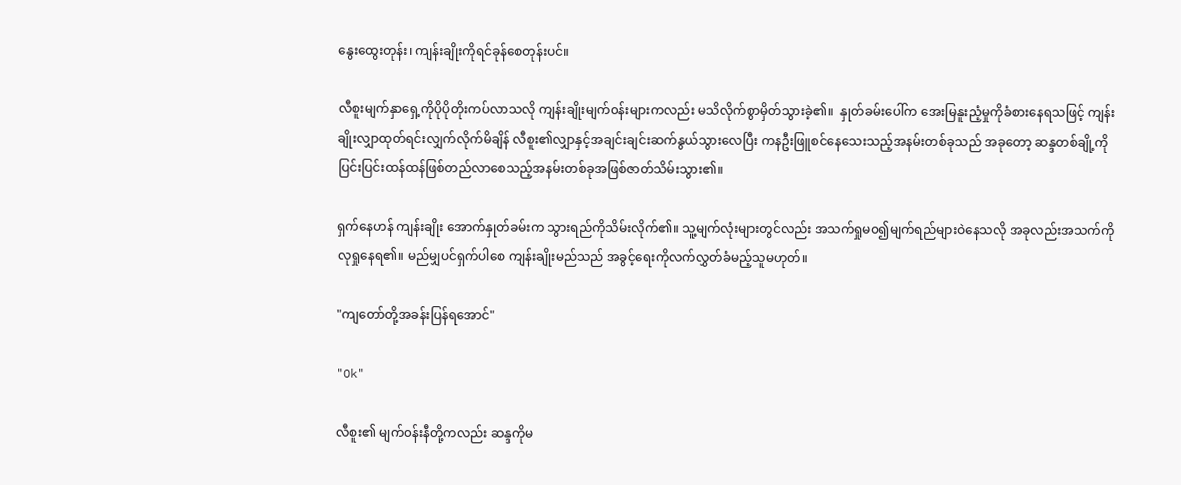နွေးထွေးတုန်း၊ ကျန်းချိုးကိုရင်ခုန်စေတုန်းပင်။

လီစူးမျက်နှာရှေ့ကိုပိုပိုတိုးကပ်လာသလို ကျန်းချိုးမျက်၀န်းများကလည်း မသိလိုက်စွာမှိတ်သွားခဲ့၏။  နှုတ်ခမ်းပေါ်က အေးမြနူးညံ့မှုကိုခံစားနေရသဖြင့် ကျန်းချိုးလျှာထုတ်ရင်းလျှက်လိုက်မိချိန် လီစူး၏လျှာနှင့်အချင်းချင်းဆက်နွယ်သွားလေပြီး ကနဦးဖြူစင်နေသေးသည့်အနမ်းတစ်ခုသည် အခုတော့ ဆန္ဒတစ်ချို့ကိုပြင်းပြင်းထန်ထန်ဖြစ်တည်လာစေသည့်အနမ်းတစ်ခုအဖြစ်ဇာတ်သိမ်းသွား၏။

ရှက်နေဟန် ကျန်းချိုး အောက်နှုတ်ခမ်းက သွားရည်ကိုသိမ်းလိုက်၏။ သူ့မျက်လုံးများတွင်လည်း အသက်ရှုမ၀၍မျက်ရည်များဝဲနေသလို အခုလည်းအသက်ကိုလုရှုနေရ၏။ မည်မျှပင်ရှက်ပါစေ ကျန်းချိုးမည်သည် အခွင့်ရေးကိုလက်လွှတ်ခံမည့်သူမဟုတ်။

"ကျတော်တို့အခန်းပြန်ရအောင်"

"Ok"

လီစူး၏ မျက်၀န်းနီတို့ကလည်း ဆန္ဒကိုမ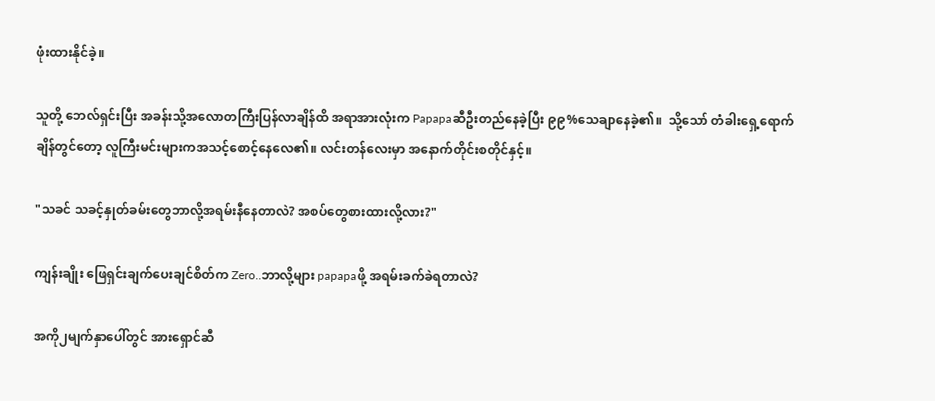ဖုံးထားနိုင်ခဲ့။

သူတို့ ဘေလ်ရှင်းပြီး အခန်းသို့အလောတကြီးပြန်လာချိန်ထိ အရာအားလုံးက Papapaဆီဦးတည်နေခဲ့ပြီး ၉၉%သေချာနေခဲ့၏။  သို့သော် တံခါးရှေ့ရောက်ချိန်တွင်တော့ လူကြီးမင်းများကအသင့်စောင့်နေလေ၏။ လင်းတန်လေးမှာ အနောက်တိုင်းစတိုင်နှင့်။

"သခင် သခင့်နှုတ်ခမ်းတွေဘာလို့အရမ်းနီနေတာလဲ? အစပ်တွေစားထားလို့လား?"

ကျန်းချိုး ဖြေရှင်းချက်ပေးချင်စိတ်က Zero..ဘာလို့များ papapaဖို့ အရမ်းခက်ခဲရတာလဲ?

အကို၂မျက်နှာပေါ်တွင် အားရှောင်ဆီ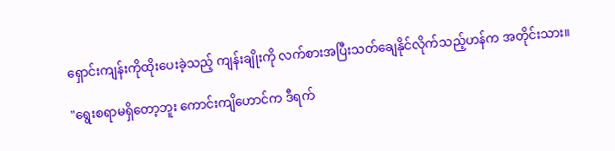ရှောင်းကျန်းကိုထိုးပေးခဲ့သည့် ကျန်းချိုးကို လက်စားအပြီးသတ်ချေနိုင်လိုက်သည့်ဟန်က အတိုင်းသား။

"ရွေးစရာမရှိတော့ဘူး ကောင်းကျိဟောင်က ဒီရက်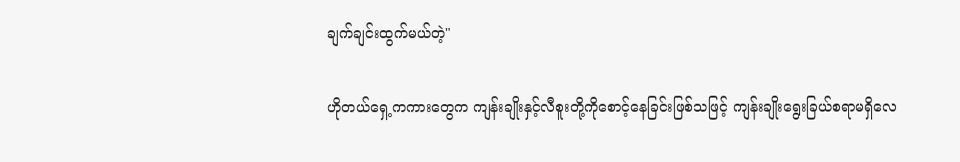ချက်ချင်းထွက်မယ်တဲ့"

ဟိုတယ်ရှေ့ကကားတွေက ကျန်းချိုးနှင့်လီစူးတို့ကိုစောင့်နေခြင်းဖြစ်သဖြင့် ကျန်းချိုးရွေးခြယ်စရာမရှိလေ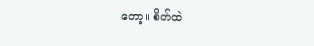တော့။ စိတ်ထဲ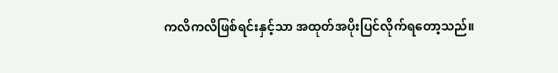ကလိကလိဖြစ်ရင်းနှင့်သာ အထုတ်အပိုးပြင်လိုက်ရတော့သည်။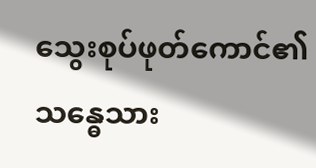သွေးစုပ်ဖုတ်ကောင်၏ သန္ဓေသား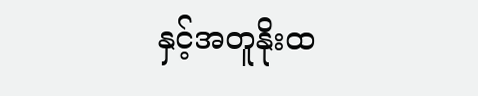နှင့်အတူနိုးထ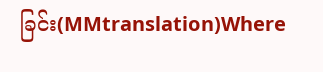ခြင်း(MMtranslation)Where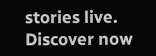stories live. Discover now